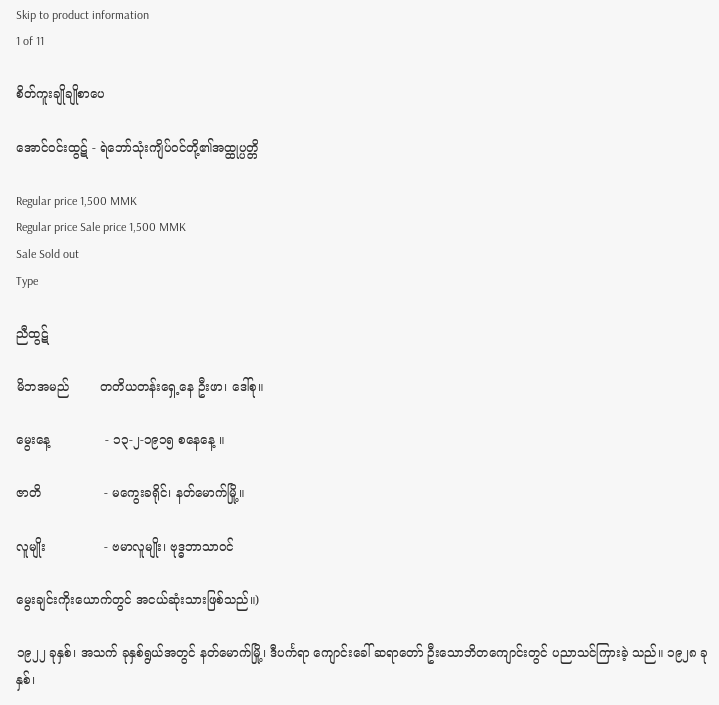Skip to product information
1 of 11

စိတ်ကူးချိုချိုစာပေ

အောင်ဝင်းထွဋ် - ရဲဘော်သုံးကျိပ်၀င်တို့၏အထ္ထုပ္ပတ္တိ

Regular price 1,500 MMK
Regular price Sale price 1,500 MMK
Sale Sold out
Type

ညီထွဋ်

မိဘအမည်        တတိယတန်းရှေ့နေ ဦးဖာ၊ ဒေါ်စု။

မွေးနေ့              - ၁၃-၂-၁၉၁၅ စနေနေ့ ။

ဇာတိ                - မကွေးခရိုင်၊ နတ်မောက်မြို့။

လူမျိုး               - ဗမာလူမျိုး၊ ဗုဒ္ဓဘာသာဝင်

မွေးချင်းကိုးယောက်တွင် အငယ်ဆုံးသားဖြစ်သည်။)

၁၉၂၂ ခုနှစ်၊ အသက် ခုနှစ်ရွယ်အတွင် နတ်မောက်မြို့၊ ဒီပင်္ကရာ ကျောင်းခေါ် ဆရာတော် ဦးသောဘိတကျောင်းတွင် ပညာသင်ကြားခဲ့ သည်။ ၁၉၂၈ ခုနှစ်၊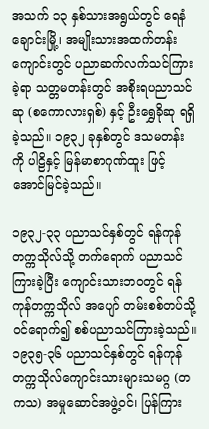အသက် ၁၃ နှစ်သားအရွယ်တွင် ရေနံချောင်းမြို့၊ အမျိုးသားအထက်တန်းကျောင်းတွင် ပညာဆက်လက်သင်ကြားခဲ့ရာ သတ္တမတန်းတွင် အစိုးရပညာသင်ဆု (စကောလားရှစ်) နှင့် ဦးရွှေခိုဆု ရရှိခဲ့သည်။ ၁၉၃၂ ခုနှစ်တွင် ဒသမတန်းကို ပါဠိနှင့် မြန်မာစာဂုဏ်ထူး ဖြင့် အောင်မြင်ခဲ့သည်။

၁၉၃၂-၃၃ ပညာသင်နှစ်တွင် ရန်ကုန်တက္ကသိုလ်သို့ တက်ရောက် ပညာသင်ကြားခဲ့ပြီး ကျောင်းသားဘဝတွင် ရန်ကုန်တက္ကသိုလ် အပျော် တမ်းစစ်တပ်သို့ ဝင်ရောက်၍ စစ်ပညာသင်ကြားခဲ့သည်။ ၁၉၃၅-၃၆ ပညာသင်နှစ်တွင် ရန်ကုန်တက္ကသိုလ်ကျောင်းသားများသမဂ္ဂ (တကသ) အမှုဆောင်အဖွဲ့ဝင်၊ ပြန်ကြား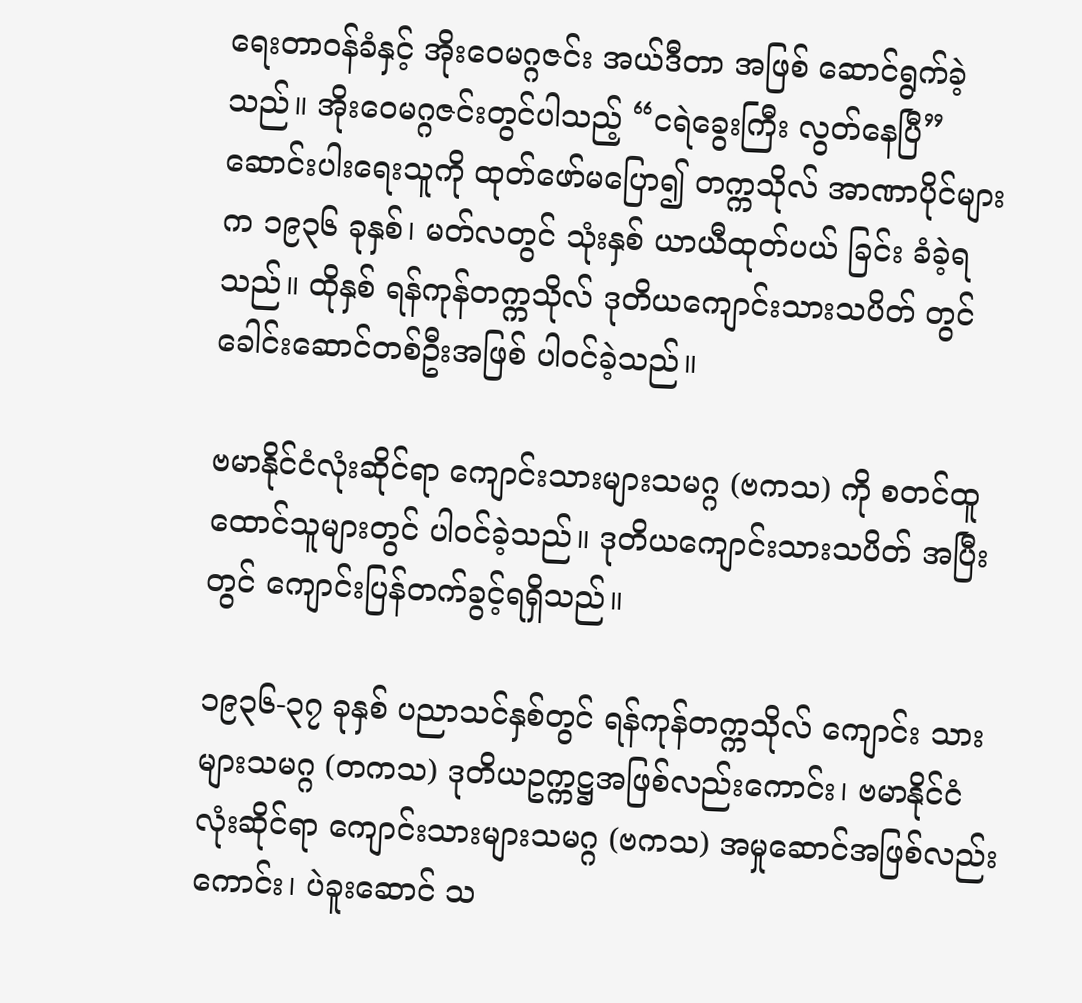ရေးတာဝန်ခံနှင့် အိုးဝေမဂ္ဂဇင်း အယ်ဒီတာ အဖြစ် ဆောင်ရွက်ခဲ့သည်။ အိုးဝေမဂ္ဂဇင်းတွင်ပါသည့် “ငရဲခွေးကြီး လွတ်နေပြီ” ဆောင်းပါးရေးသူကို ထုတ်ဖော်မပြော၍ တက္ကသိုလ် အာဏာပိုင်များက ၁၉၃၆ ခုနှစ်၊ မတ်လတွင် သုံးနှစ် ယာယီထုတ်ပယ် ခြင်း ခံခဲ့ရသည်။ ထိုနှစ် ရန်ကုန်တက္ကသိုလ် ဒုတိယကျောင်းသားသပိတ် တွင် ခေါင်းဆောင်တစ်ဦးအဖြစ် ပါဝင်ခဲ့သည်။

ဗမာနိုင်ငံလုံးဆိုင်ရာ ကျောင်းသားများသမဂ္ဂ (ဗကသ) ကို စတင်ထူထောင်သူများတွင် ပါဝင်ခဲ့သည်။ ဒုတိယကျောင်းသားသပိတ် အပြီးတွင် ကျောင်းပြန်တက်ခွင့်ရရှိသည်။

၁၉၃၆-၃၇ ခုနှစ် ပညာသင်နှစ်တွင် ရန်ကုန်တက္ကသိုလ် ကျောင်း သားများသမဂ္ဂ (တကသ) ဒုတိယဥက္ကဋ္ဌအဖြစ်လည်းကောင်း၊ ဗမာနိုင်ငံ လုံးဆိုင်ရာ ကျောင်းသားများသမဂ္ဂ (ဗကသ) အမှုဆောင်အဖြစ်လည်းကောင်း၊ ပဲခူးဆောင် သ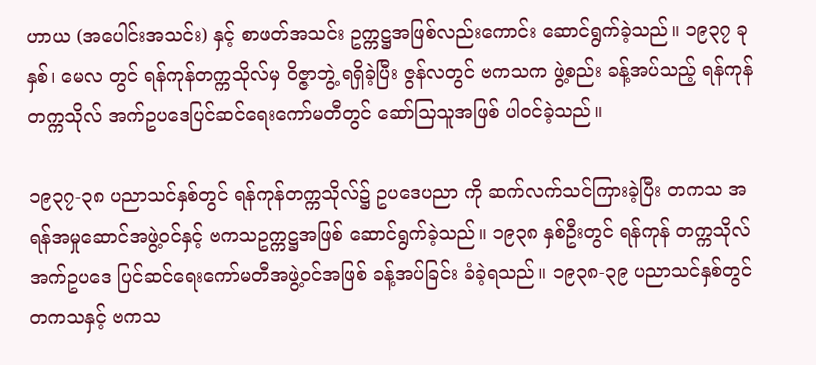ဟာယ (အပေါင်းအသင်း) နှင့် စာဖတ်အသင်း ဥက္ကဋ္ဌအဖြစ်လည်းကောင်း ဆောင်ရွက်ခဲ့သည်။ ၁၉၃၇ ခုနှစ်၊ မေလ တွင် ရန်ကုန်တက္ကသိုလ်မှ ဝိဇ္ဇာဘွဲ့ ရရှိခဲ့ပြီး ဇွန်လတွင် ဗကသက ဖွဲ့စည်း ခန့်အပ်သည့် ရန်ကုန်တက္ကသိုလ် အက်ဥပဒေပြင်ဆင်ရေးကော်မတီတွင် ဆော်သြသူအဖြစ် ပါဝင်ခဲ့သည်။

၁၉၃၇-၃၈ ပညာသင်နှစ်တွင် ရန်ကုန်တက္ကသိုလ်၌ ဥပဒေပညာ ကို ဆက်လက်သင်ကြားခဲ့ပြီး တကသ အရန်အမှုဆောင်အဖွဲ့ဝင်နှင့် ဗကသဥက္ကဋ္ဌအဖြစ် ဆောင်ရွက်ခဲ့သည်။ ၁၉၃၈ နှစ်ဦးတွင် ရန်ကုန် တက္ကသိုလ်အက်ဥပဒေ ပြင်ဆင်ရေးကော်မတီအဖွဲ့ဝင်အဖြစ် ခန့်အပ်ခြင်း ခံခဲ့ရသည်။ ၁၉၃၈-၃၉ ပညာသင်နှစ်တွင် တကသနှင့် ဗကသ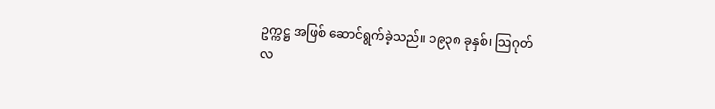ဥက္ကဋ္ဌ အဖြစ် ဆောင်ရွက်ခဲ့သည်။ ၁၉၃၈ ခုနှစ်၊ သြဂုတ်လ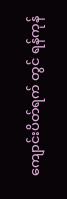ကျောင်းပိတ်ရက် တွင် ရန်ကုန်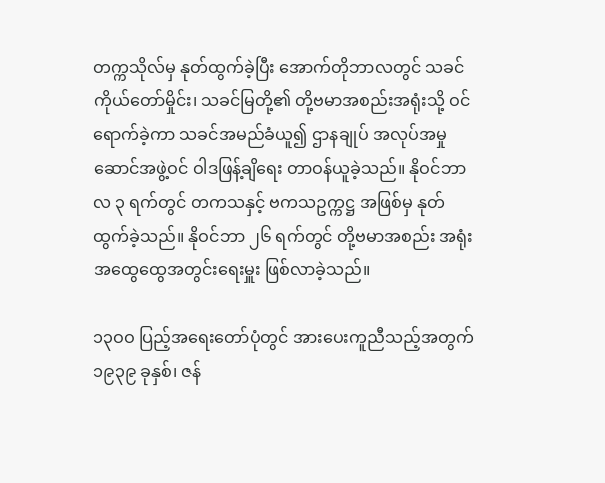တက္ကသိုလ်မှ နုတ်ထွက်ခဲ့ပြီး အောက်တိုဘာလတွင် သခင် ကိုယ်တော်မှိုင်း၊ သခင်မြတို့၏ တို့ဗမာအစည်းအရုံးသို့ ဝင်ရောက်ခဲ့ကာ သခင်အမည်ခံယူ၍ ဌာနချုပ် အလုပ်အမှုဆောင်အဖွဲ့ဝင် ဝါဒဖြန့်ချိရေး တာဝန်ယူခဲ့သည်။ နိုဝင်ဘာလ ၃ ရက်တွင် တကသနှင့် ဗကသဥက္ကဋ္ဌ အဖြစ်မှ နုတ်ထွက်ခဲ့သည်။ နိုဝင်ဘာ ၂၆ ရက်တွင် တို့ဗမာအစည်း အရုံး အထွေထွေအတွင်းရေးမှူး ဖြစ်လာခဲ့သည်။

၁၃ဝဝ ပြည့်အရေးတော်ပုံတွင် အားပေးကူညီသည့်အတွက် ၁၉၃၉ ခုနှစ်၊ ဇန်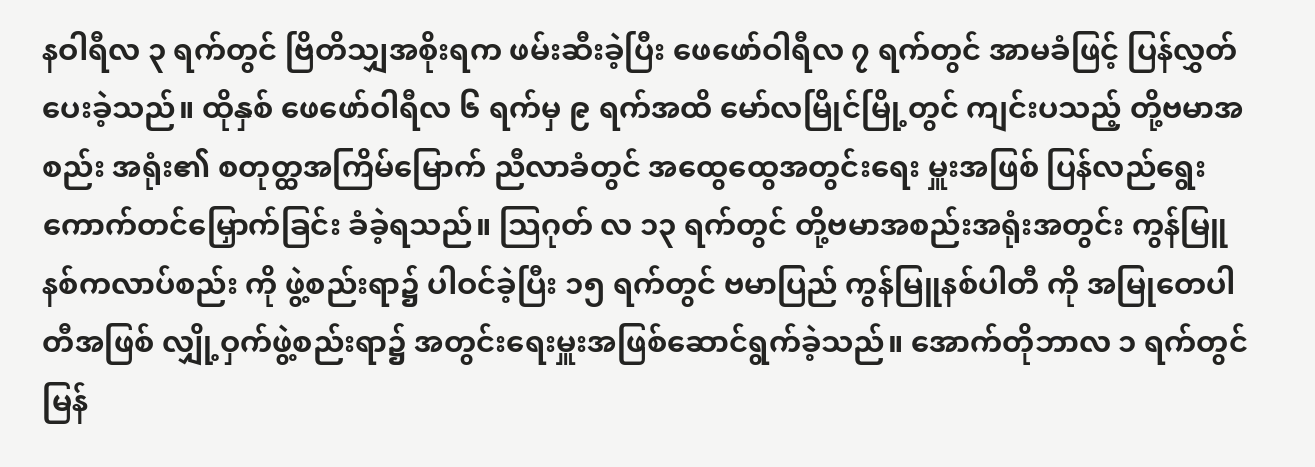နဝါရီလ ၃ ရက်တွင် ဗြိတိသျှအစိုးရက ဖမ်းဆီးခဲ့ပြီး ဖေဖော်ဝါရီလ ၇ ရက်တွင် အာမခံဖြင့် ပြန်လွှတ်ပေးခဲ့သည်။ ထိုနှစ် ဖေဖော်ဝါရီလ ၆ ရက်မှ ၉ ရက်အထိ မော်လမြိုင်မြို့တွင် ကျင်းပသည့် တို့ဗမာအစည်း အရုံး၏ စတုတ္ထအကြိမ်မြောက် ညီလာခံတွင် အထွေထွေအတွင်းရေး မှူးအဖြစ် ပြန်လည်ရွေးကောက်တင်မြှောက်ခြင်း ခံခဲ့ရသည်။ သြဂုတ် လ ၁၃ ရက်တွင် တို့ဗမာအစည်းအရုံးအတွင်း ကွန်မြူနစ်ကလာပ်စည်း ကို ဖွဲ့စည်းရာ၌ ပါဝင်ခဲ့ပြီး ၁၅ ရက်တွင် ဗမာပြည် ကွန်မြူနစ်ပါတီ ကို အမြုတေပါတီအဖြစ် လျှို့ဝှက်ဖွဲ့စည်းရာ၌ အတွင်းရေးမှူးအဖြစ်ဆောင်ရွက်ခဲ့သည်။ အောက်တိုဘာလ ၁ ရက်တွင် မြန်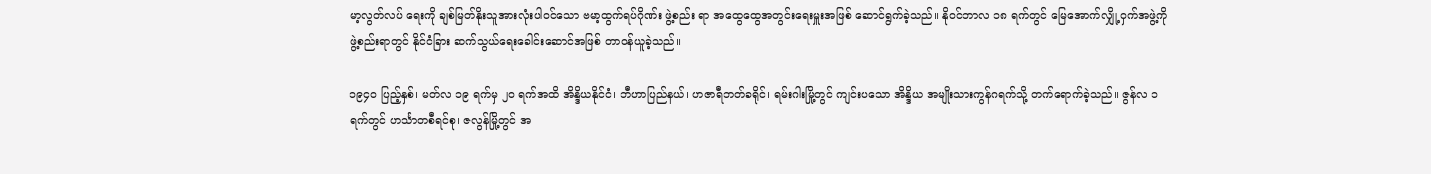မာ့လွတ်လပ် ရေးကို ချစ်မြတ်နိုးသူအားလုံးပါဝင်သော ဗမာ့ထွက်ရပ်ဂိုဏ်း ဖွဲ့စည်း ရာ အထွေထွေအတွင်းရေးမှူးအဖြစ် ဆောင်ရွက်ခဲ့သည်။ နိုဝင်ဘာလ ၁၈ ရက်တွင် မြေအောက်လျှို့ဝှက်အဖွဲ့ကို ဖွဲ့စည်းရာတွင် နိုင်ငံခြား ဆက်သွယ်ရေးခေါင်းဆောင်အဖြစ် တာဝန်ယူခဲ့သည်။

၁၉၄ဝ ပြည့်နှစ်၊ မတ်လ ၁၉ ရက်မှ ၂၀ ရက်အထိ အိန္ဒိယနိုင်ငံ၊ ဘီဟာပြည်နယ်၊ ဟဇာရီဘတ်ခရိုင်၊ ရမ်းဂါးမြို့တွင် ကျင်းပသော အိန္ဒိယ အမျိုးသားကွန်ဂရက်သို့ တက်ရောက်ခဲ့သည်။ ဇွန်လ ၁ ရက်တွင် ဟင်္သာတစီရင်စု၊ ဇလွန်မြို့တွင် အ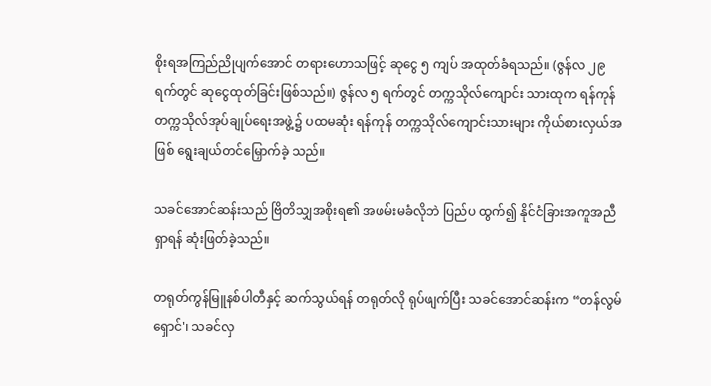စိုးရအကြည်ညိုပျက်အောင် တရားဟောသဖြင့် ဆုငွေ ၅ ကျပ် အထုတ်ခံရသည်။ (ဇွန်လ ၂၉ ရက်တွင် ဆုငွေထုတ်ခြင်းဖြစ်သည်။) ဇွန်လ ၅ ရက်တွင် တက္ကသိုလ်ကျောင်း သားထုက ရန်ကုန်တက္ကသိုလ်အုပ်ချုပ်ရေးအဖွဲ့၌ ပထမဆုံး ရန်ကုန် တက္ကသိုလ်ကျောင်းသားများ ကိုယ်စားလှယ်အဖြစ် ရွေးချယ်တင်မြှောက်ခဲ့ သည်။

သခင်အောင်ဆန်းသည် ဗြိတိသျှအစိုးရ၏ အဖမ်းမခံလိုဘဲ ပြည်ပ ထွက်၍ နိုင်ငံခြားအကူအညီရှာရန် ဆုံးဖြတ်ခဲ့သည်။

တရုတ်ကွန်မြူနစ်ပါတီနှင့် ဆက်သွယ်ရန် တရုတ်လို ရုပ်ဖျက်ပြီး သခင်အောင်ဆန်းက “တန်လွမ်ရှောင်'၊ သခင်လှ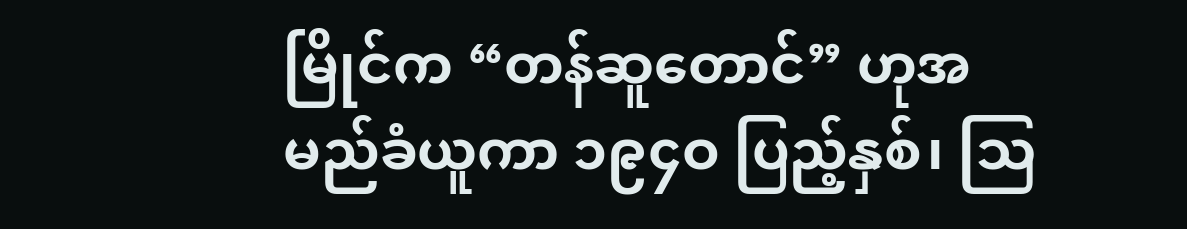မြိုင်က “တန်ဆူတောင်” ဟုအမည်ခံယူကာ ၁၉၄ဝ ပြည့်နှစ်၊ သြ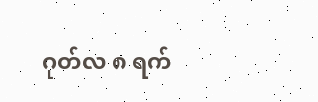ဂုတ်လ ၈ ရက်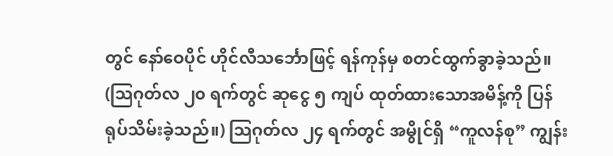တွင် နော်ဝေပိုင် ဟိုင်လီသင်္ဘောဖြင့် ရန်ကုန်မှ စတင်ထွက်ခွာခဲ့သည်။ (သြဂုတ်လ ၂၀ ရက်တွင် ဆုငွေ ၅ ကျပ် ထုတ်ထားသောအမိန့်ကို ပြန်ရုပ်သိမ်းခဲ့သည်။) သြဂုတ်လ ၂၄ ရက်တွင် အမွိုင်ရှိ “ကူလန်စု” ကျွန်း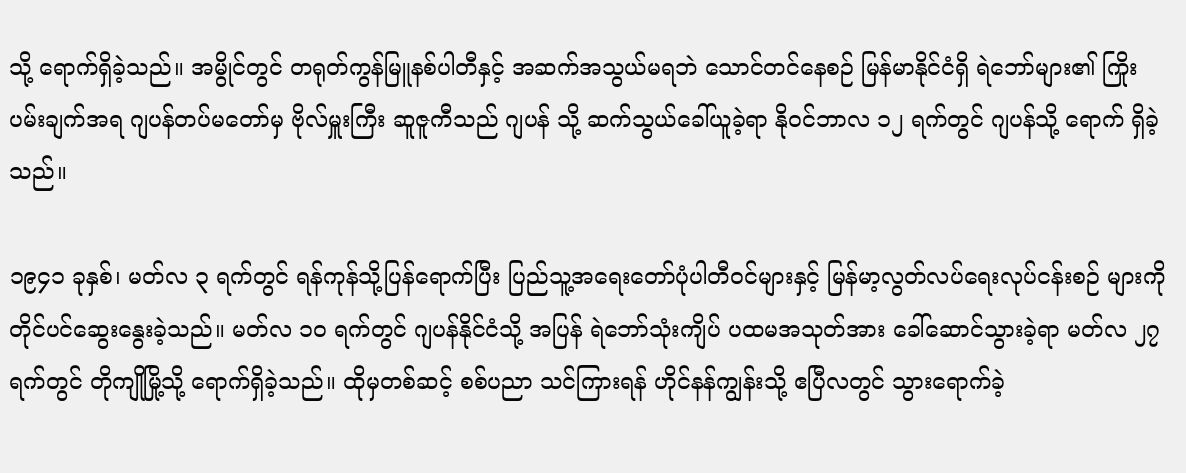သို့ ရောက်ရှိခဲ့သည်။ အမွိုင်တွင် တရုတ်ကွန်မြူနစ်ပါတီနှင့် အဆက်အသွယ်မရဘဲ သောင်တင်နေစဉ် မြန်မာနိုင်ငံရှိ ရဲဘော်များ၏ ကြိုးပမ်းချက်အရ ဂျပန်တပ်မတော်မှ ဗိုလ်မှူးကြီး ဆူဇူကီသည် ဂျပန် သို့ ဆက်သွယ်ခေါ်ယူခဲ့ရာ နိုဝင်ဘာလ ၁၂ ရက်တွင် ဂျပန်သို့ ရောက် ရှိခဲ့သည်။

၁၉၄၁ ခုနှစ်၊ မတ်လ ၃ ရက်တွင် ရန်ကုန်သို့ပြန်ရောက်ပြီး ပြည်သူ့အရေးတော်ပုံပါတီဝင်များနှင့် မြန်မာ့လွတ်လပ်ရေးလုပ်ငန်းစဉ် များကို တိုင်ပင်ဆွေးနွေးခဲ့သည်။ မတ်လ ၁၀ ရက်တွင် ဂျပန်နိုင်ငံသို့ အပြန် ရဲဘော်သုံးကျိပ် ပထမအသုတ်အား ခေါ်ဆောင်သွားခဲ့ရာ မတ်လ ၂၇ ရက်တွင် တိုကျိုမြို့သို့ ရောက်ရှိခဲ့သည်။ ထိုမှတစ်ဆင့် စစ်ပညာ သင်ကြားရန် ဟိုင်နန်ကျွန်းသို့ ဧပြီလတွင် သွားရောက်ခဲ့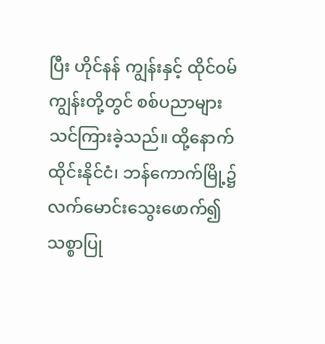ပြီး ဟိုင်နန် ကျွန်းနှင့် ထိုင်ဝမ်ကျွန်းတို့တွင် စစ်ပညာများ သင်ကြားခဲ့သည်။ ထို့နောက် ထိုင်းနိုင်ငံ၊ ဘန်ကောက်မြို့၌ လက်မောင်းသွေးဖောက်၍ သစ္စာပြု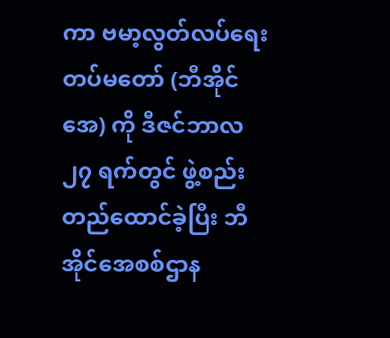ကာ ဗမာ့လွတ်လပ်ရေးတပ်မတော် (ဘီအိုင်အေ) ကို ဒီဇင်ဘာလ ၂၇ ရက်တွင် ဖွဲ့စည်းတည်ထောင်ခဲ့ပြီး ဘီအိုင်အေစစ်ဌာန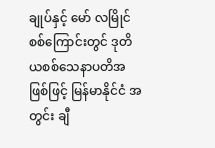ချုပ်နှင့် မော် လမြိုင်စစ်ကြောင်းတွင် ဒုတိယစစ်သေနာပတိအဖြစ်ဖြင့် မြန်မာနိုင်ငံ အတွင်း ချီ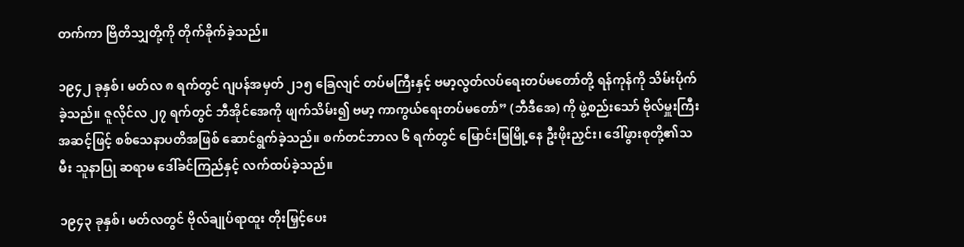တက်ကာ ဗြိတိသျှတို့ကို တိုက်ခိုက်ခဲ့သည်။

၁၉၄၂ ခုနှစ်၊ မတ်လ ၈ ရက်တွင် ဂျပန်အမှတ် ၂၁၅ ခြေလျင် တပ်မကြီးနှင့် ဗမာ့လွတ်လပ်ရေးတပ်မတော်တို့ ရန်ကုန်ကို သိမ်းပိုက်ခဲ့သည်။ ဇူလိုင်လ ၂၇ ရက်တွင် ဘီအိုင်အေကို ဖျက်သိမ်း၍ ဗမာ့ ကာကွယ်ရေးတပ်မတော်” (ဘီဒီအေ) ကို ဖွဲ့စည်းသော် ဗိုလ်မှူးကြီး အဆင့်ဖြင့် စစ်သေနာပတိအဖြစ် ဆောင်ရွက်ခဲ့သည်။ စက်တင်ဘာလ ၆ ရက်တွင် မြောင်းမြမြို့နေ ဦးဖိုးညှင်း၊ ဒေါ်ဖွားစုတို့၏သမီး သူနာပြု ဆရာမ ဒေါ်ခင်ကြည်နှင့် လက်ထပ်ခဲ့သည်။

၁၉၄၃ ခုနှစ်၊ မတ်လတွင် ဗိုလ်ချုပ်ရာထူး တိုးမြှင့်ပေး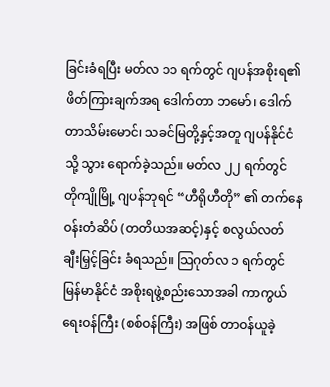ခြင်းခံရပြီး မတ်လ ၁၁ ရက်တွင် ဂျပန်အစိုးရ၏ ဖိတ်ကြားချက်အရ ဒေါက်တာ ဘမော်၊ ဒေါက်တာသိမ်းမောင်၊ သခင်မြတို့နှင့်အတူ ဂျပန်နိုင်ငံသို့ သွား ရောက်ခဲ့သည်။ မတ်လ ၂၂ ရက်တွင် တိုကျိုမြို့ ဂျပန်ဘုရင် “ဟီရိုဟီတို” ၏ တက်နေဝန်းတံဆိပ် (တတိယအဆင့်)နှင့် စလွယ်လတ် ချီးမြှင့်ခြင်း ခံရသည်။ သြဂုတ်လ ၁ ရက်တွင် မြန်မာနိုင်ငံ အစိုးရဖွဲ့စည်းသောအခါ ကာကွယ်ရေးဝန်ကြီး (စစ်ဝန်ကြီး) အဖြစ် တာဝန်ယူခဲ့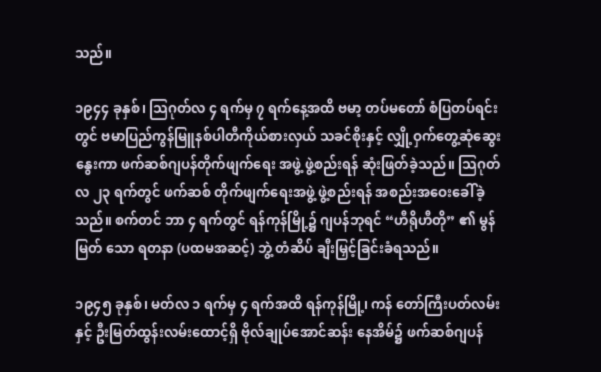သည်။

၁၉၄၄ ခုနှစ်၊ သြဂုတ်လ ၄ ရက်မှ ၇ ရက်နေ့အထိ ဗမာ့ တပ်မတော် စံပြတပ်ရင်းတွင် ဗမာပြည်ကွန်မြူနစ်ပါတီကိုယ်စားလှယ် သခင်စိုးနှင့် လျှို့ဝှက်တွေ့ဆုံဆွေးနွေးကာ ဖက်ဆစ်ဂျပန်တိုက်ဖျက်ရေး အဖွဲ့ ဖွဲ့စည်းရန် ဆုံးဖြတ်ခဲ့သည်။ သြဂုတ်လ ၂၃ ရက်တွင် ဖက်ဆစ် တိုက်ဖျက်ရေးအဖွဲ့ ဖွဲ့စည်းရန် အစည်းအဝေးခေါ်ခဲ့သည်။ စက်တင် ဘာ ၄ ရက်တွင် ရန်ကုန်မြို့၌ ဂျပန်ဘုရင် “ဟီရိုဟီတို” ၏ မွန်မြတ် သော ရတနာ (ပထမအဆင့်) ဘွဲ့ တံဆိပ် ချီးမြှင့်ခြင်းခံရသည်။

၁၉၄၅ ခုနှစ်၊ မတ်လ ၁ ရက်မှ ၄ ရက်အထိ ရန်ကုန်မြို့၊ ကန် တော်ကြီးပတ်လမ်းနှင့် ဦးမြတ်ထွန်းလမ်းထောင့်ရှိ ဗိုလ်ချုပ်အောင်ဆန်း နေအိမ်၌ ဖက်ဆစ်ဂျပန်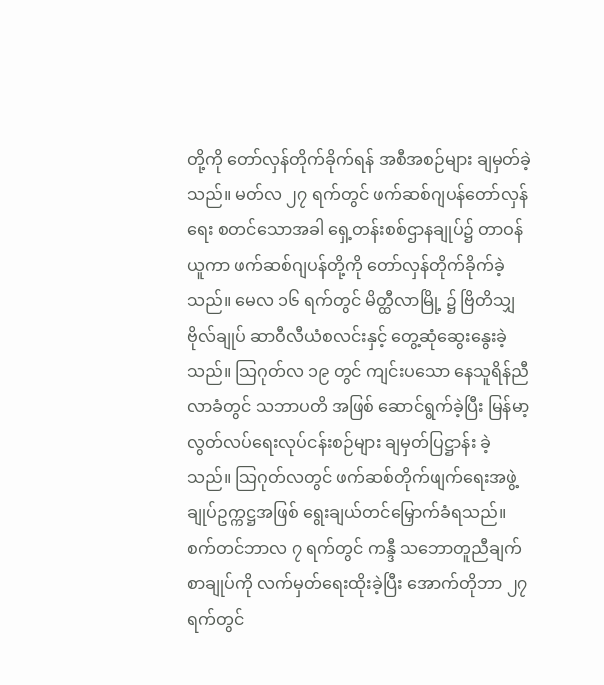တို့ကို တော်လှန်တိုက်ခိုက်ရန် အစီအစဉ်များ ချမှတ်ခဲ့သည်။ မတ်လ ၂၇ ရက်တွင် ဖက်ဆစ်ဂျပန်တော်လှန်ရေး စတင်သောအခါ ရှေ့တန်းစစ်ဌာနချုပ်၌ တာဝန်ယူကာ ဖက်ဆစ်ဂျပန်တို့ကို တော်လှန်တိုက်ခိုက်ခဲ့သည်။ မေလ ၁၆ ရက်တွင် မိတ္ထီလာမြို့ ၌ ဗြိတိသျှဗိုလ်ချုပ် ဆာဝီလီယံစလင်းနှင့် တွေ့ဆုံဆွေးနွေးခဲ့သည်။ သြဂုတ်လ ၁၉ တွင် ကျင်းပသော နေသူရိန်ညီလာခံတွင် သဘာပတိ အဖြစ် ဆောင်ရွက်ခဲ့ပြီး မြန်မာ့လွတ်လပ်ရေးလုပ်ငန်းစဉ်များ ချမှတ်ပြဋ္ဌာန်း ခဲ့သည်။ သြဂုတ်လတွင် ဖက်ဆစ်တိုက်ဖျက်ရေးအဖွဲ့ချုပ်ဥက္ကဋ္ဌအဖြစ် ရွေးချယ်တင်မြှောက်ခံရသည်။ စက်တင်ဘာလ ၇ ရက်တွင် ကန္ဒီ သဘောတူညီချက်စာချုပ်ကို လက်မှတ်ရေးထိုးခဲ့ပြီး အောက်တိုဘာ ၂၇ ရက်တွင်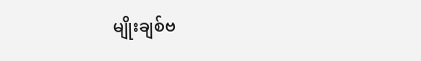မျိုးချစ်ဗ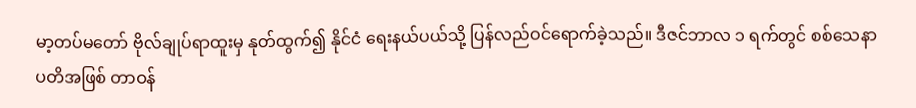မာ့တပ်မတော် ဗိုလ်ချုပ်ရာထူးမှ နုတ်ထွက်၍ နိုင်ငံ ရေးနယ်ပယ်သို့ ပြန်လည်ဝင်ရောက်ခဲ့သည်။ ဒီဇင်ဘာလ ၁ ရက်တွင် စစ်သေနာပတိအဖြစ် တာဝန်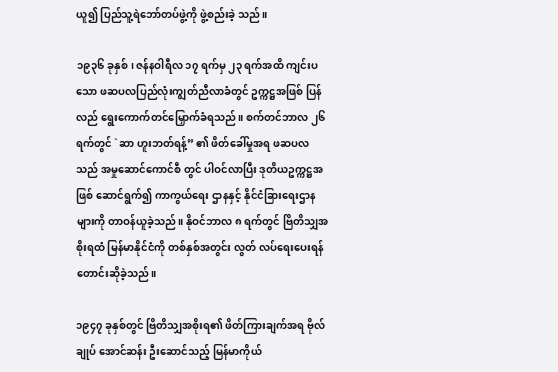ယူ၍ ပြည်သူ့ရဲဘော်တပ်ဖွဲ့ကို ဖွဲ့စည်းခဲ့ သည်။

၁၉၃၆ ခုနှစ်၊ ဇန်နဝါရီလ ၁၇ ရက်မှ ၂၃ ရက်အထိ ကျင်းပ သော ဖဆပလပြည်လုံးကျွတ်ညီလာခံတွင် ဥက္ကဋ္ဌအဖြစ် ပြန်လည် ရွေးကောက်တင်မြှောက်ခံရသည်။ စက်တင်ဘာလ ၂၆ ရက်တွင် `ဆာ ဟူးဘတ်ရန့်” ၏ ဖိတ်ခေါ်မှုအရ ဖဆပလသည် အမှုဆောင်ကောင်စီ တွင် ပါဝင်လာပြီး ဒုတိယဥက္ကဋ္ဌအဖြစ် ဆောင်ရွက်၍ ကာကွယ်ရေး ဌာနနှင့် နိုင်ငံခြားရေးဌာနများကို တာဝန်ယူခဲ့သည်။ နိုဝင်ဘာလ ၈ ရက်တွင် ဗြိတိသျှအစိုးရထံ မြန်မာနိုင်ငံကို တစ်နှစ်အတွင်း လွတ် လပ်ရေးပေးရန် တောင်းဆိုခဲ့သည်။

၁၉၄၇ ခုနှစ်တွင် ဗြိတိသျှအစိုးရ၏ ဖိတ်ကြားချက်အရ ဗိုလ်ချုပ် အောင်ဆန်း ဦးဆောင်သည့် မြန်မာကိုယ်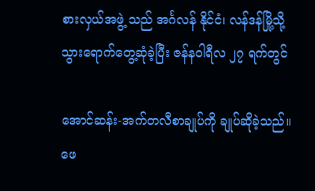စားလှယ်အဖွဲ့ သည် အင်္ဂလန် နိုင်ငံ၊ လန်ဒန်မြို့သို့ သွားရောက်တွေ့ဆုံခဲ့ပြီး ဇန်နဝါရီလ ၂၇ ရက်တွင်

အောင်ဆန်း-အက်တလီစာချုပ်ကို ချုပ်ဆိုခဲ့သည်။ ဖေ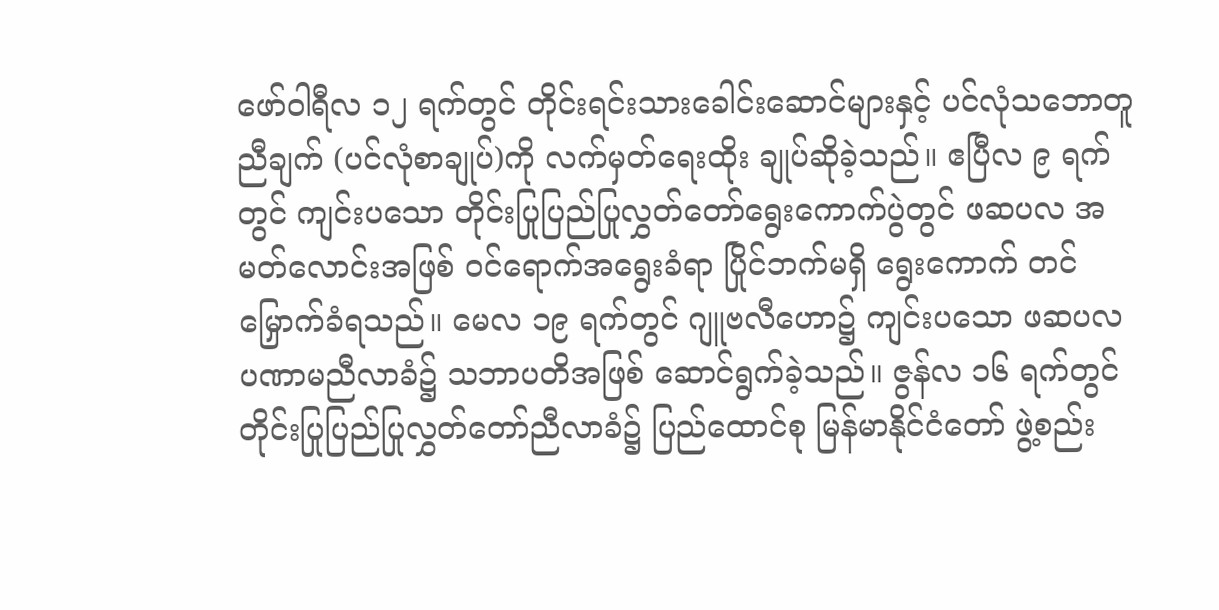ဖော်ဝါရီလ ၁၂ ရက်တွင် တိုင်းရင်းသားခေါင်းဆောင်များနှင့် ပင်လုံသဘောတူညီချက် (ပင်လုံစာချုပ်)ကို လက်မှတ်ရေးထိုး ချုပ်ဆိုခဲ့သည်။ ဧပြီလ ၉ ရက်တွင် ကျင်းပသော တိုင်းပြုပြည်ပြုလွှတ်တော်ရွေးကောက်ပွဲတွင် ဖဆပလ အမတ်လောင်းအဖြစ် ဝင်ရောက်အရွေးခံရာ ပြိုင်ဘက်မရှိ ရွေးကောက် တင်မြှောက်ခံရသည်။ မေလ ၁၉ ရက်တွင် ဂျူဗလီဟော၌ ကျင်းပသော ဖဆပလ ပဏာမညီလာခံ၌ သဘာပတိအဖြစ် ဆောင်ရွက်ခဲ့သည်။ ဇွန်လ ၁၆ ရက်တွင် တိုင်းပြုပြည်ပြုလွှတ်တော်ညီလာခံ၌ ပြည်ထောင်စု မြန်မာနိုင်ငံတော် ဖွဲ့စည်း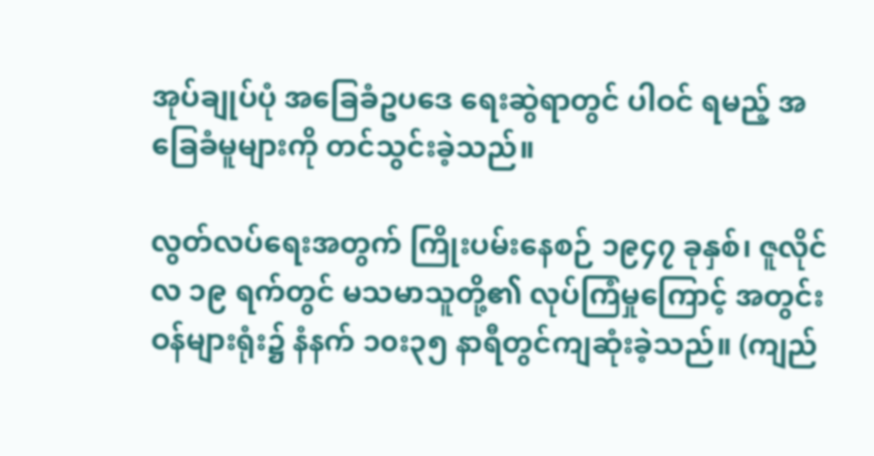အုပ်ချုပ်ပုံ အခြေခံဥပဒေ ရေးဆွဲရာတွင် ပါဝင် ရမည့် အခြေခံမူများကို တင်သွင်းခဲ့သည်။

လွတ်လပ်ရေးအတွက် ကြိုးပမ်းနေစဉ် ၁၉၄၇ ခုနှစ်၊ ဇူလိုင်လ ၁၉ ရက်တွင် မသမာသူတို့၏ လုပ်ကြံမှုကြောင့် အတွင်းဝန်များရုံး၌ နံနက် ၁၀း၃၅ နာရီတွင်ကျဆုံးခဲ့သည်။ (ကျည်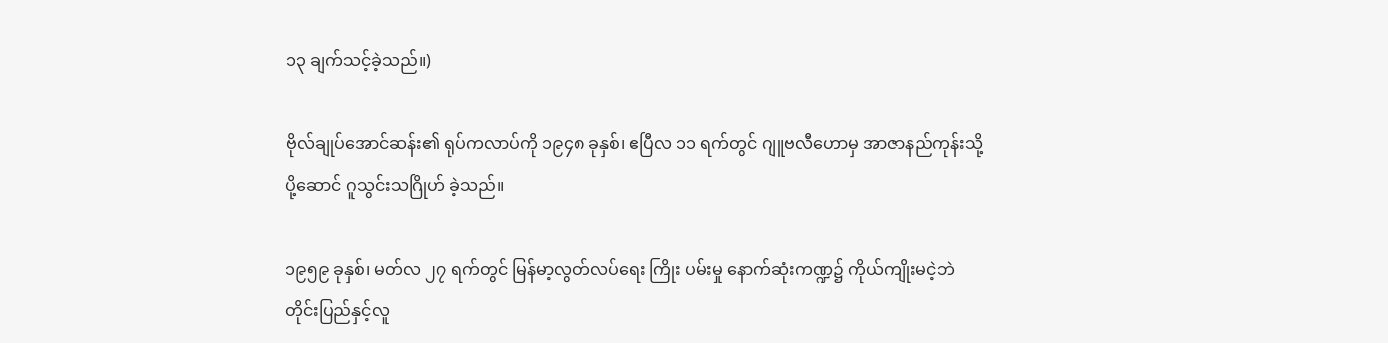၁၃ ချက်သင့်ခဲ့သည်။)

ဗိုလ်ချုပ်အောင်ဆန်း၏ ရုပ်ကလာပ်ကို ၁၉၄၈ ခုနှစ်၊ ဧပြီလ ၁၁ ရက်တွင် ဂျူဗလီဟောမှ အာဇာနည်ကုန်းသို့ ပို့ဆောင် ဂူသွင်းသဂြိုဟ် ခဲ့သည်။

၁၉၅၉ ခုနှစ်၊ မတ်လ ၂၇ ရက်တွင် မြန်မာ့လွတ်လပ်ရေး ကြိုး ပမ်းမှု နောက်ဆုံးကဏ္ဍ၌ ကိုယ်ကျိုးမငဲ့ဘဲ တိုင်းပြည်နှင့်လူ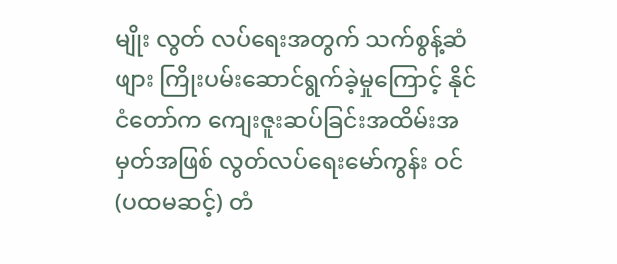မျိုး လွတ် လပ်ရေးအတွက် သက်စွန့်ဆံဖျား ကြိုးပမ်းဆောင်ရွက်ခဲ့မှုကြောင့် နိုင်ငံတော်က ကျေးဇူးဆပ်ခြင်းအထိမ်းအမှတ်အဖြစ် လွတ်လပ်ရေးမော်ကွန်း ဝင် (ပထမဆင့်) တံ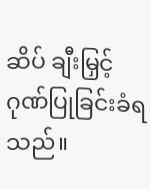ဆိပ် ချီးမြှင့်ဂုဏ်ပြုခြင်းခံရသည်။